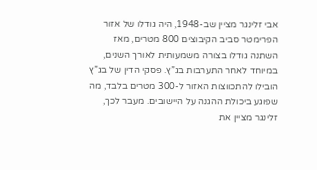אבי זלינגר מציין שב-1948, היה גודלו של אזור הפרימטר סביב הקיבוצים 800 מטרים, מאז השתנה גודלו בצורה משמעותית לאורך השנים, במיוחד לאחר התערבות בג”ץ. פסקי הדין של בג”ץ הובילו להתכווצות האזור ל-300 מטרים בלבד, מה שפוגע ביכולת ההגנה על היישובים. מעבר לכך, זלינגר מציין את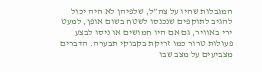המגבלות שהיו על צה”ל, שלפיהן לא היה יכול להגיב לתוקפים שנכנסו לשטח בשום אופן, למעט ירי באוויר, גם אם היו חמושים או ניסו לבצע פעולות טרור כמו זריקת בקבוקי תבערה. הדברים מצביעים על מצב שבו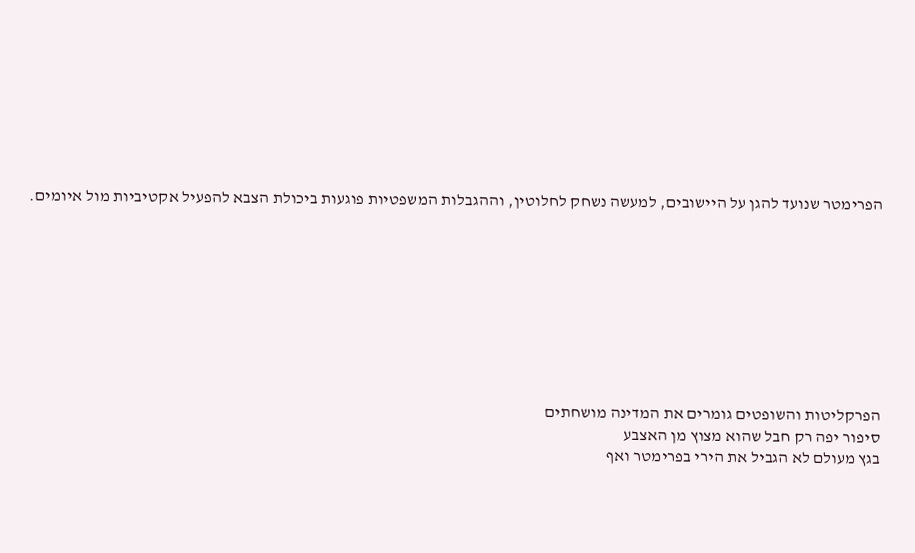הפרימטר שנועד להגן על היישובים, למעשה נשחק לחלוטין, וההגבלות המשפטיות פוגעות ביכולת הצבא להפעיל אקטיביות מול איומים.









הפרקליטות והשופטים גומרים את המדינה מושחתים
סיפור יפה רק חבל שהוא מצוץ מן האצבע
בגץ מעולם לא הגביל את הירי בפרימטר ואף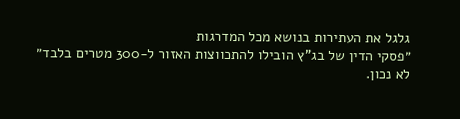גלגל את העתירות בנושא מכל המדרגות
״פסקי הדין של בג”ץ הובילו להתכווצות האזור ל-300 מטרים בלבד״
לא נכון.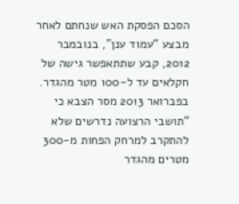הסכם הפסקת האש שנחתם לאחר מבצע “עמוד ענן”, בנובמבר 2012, קבע שתתאפשר גישה של חקלאים עד ל-100 מטר מהגדר. בפברואר 2013 מסר הצבא כי “תושבי הרצועה נדרשים שלא להתקרב למרחק הפחות מ-300 מטרים מהגדר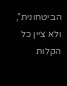הביטחונית”, ולא ציין כל הקלות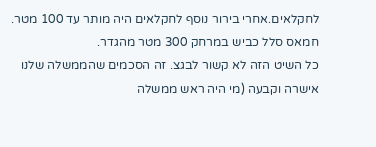לחקלאים.אחרי בירור נוסף לחקלאים היה מותר עד 100 מטר.
חמאס סלל כביש במרחק 300 מטר מהגדר.
כל השיט הזה לא קשור לבגצ. זה הסכמים שהממשלה שלנו אישרה וקבעה (מי היה ראש ממשלה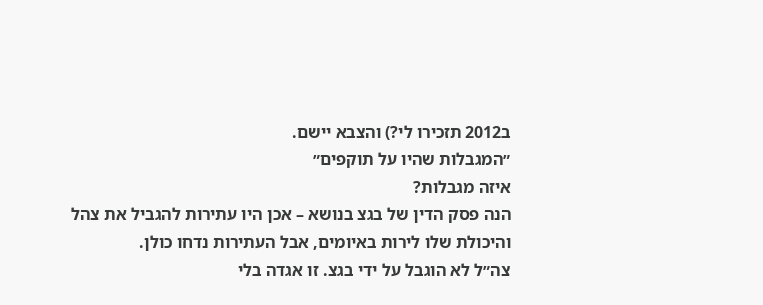ב2012 תזכירו לי?) והצבא יישם.
״המגבלות שהיו על תוקפים״
איזה מגבלות?
הנה פסק הדין של בגצ בנושא – אכן היו עתירות להגביל את צהל והיכולת שלו לירות באיומים, אבל העתירות נדחו כולן.
צה״ל לא הוגבל על ידי בגצ. זו אגדה בלי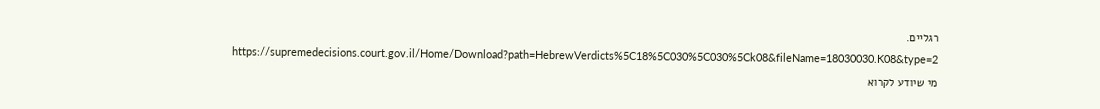רגליים.
https://supremedecisions.court.gov.il/Home/Download?path=HebrewVerdicts%5C18%5C030%5C030%5Ck08&fileName=18030030.K08&type=2
מי שיודע לקרוא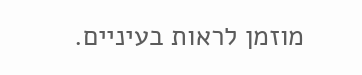מוזמן לראות בעיניים.